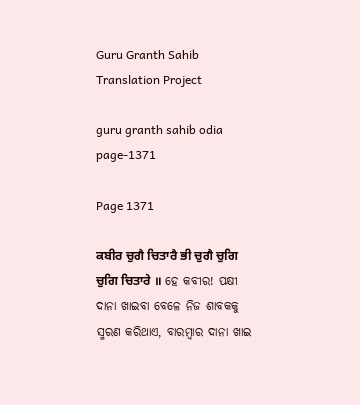Guru Granth Sahib Translation Project

guru granth sahib odia page-1371

Page 1371

ਕਬੀਰ ਚੁਗੈ ਚਿਤਾਰੈ ਭੀ ਚੁਗੈ ਚੁਗਿ ਚੁਗਿ ਚਿਤਾਰੇ ॥ ହେ କବୀର! ପକ୍ଷୀ ଦାନା ଖାଇବା ବେଳେ ନିଜ ଶାବକକୁ ସ୍ମରଣ କରିଥାଏ, ବାରମ୍ବାର ଦାନା ଖାଇ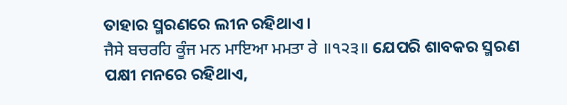ତାହାର ସ୍ମରଣରେ ଲୀନ ରହିଥାଏ।
ਜੈਸੇ ਬਚਰਹਿ ਕੂੰਜ ਮਨ ਮਾਇਆ ਮਮਤਾ ਰੇ ॥੧੨੩॥ ଯେପରି ଶାବକର ସ୍ମରଣ ପକ୍ଷୀ ମନରେ ରହିଥାଏ,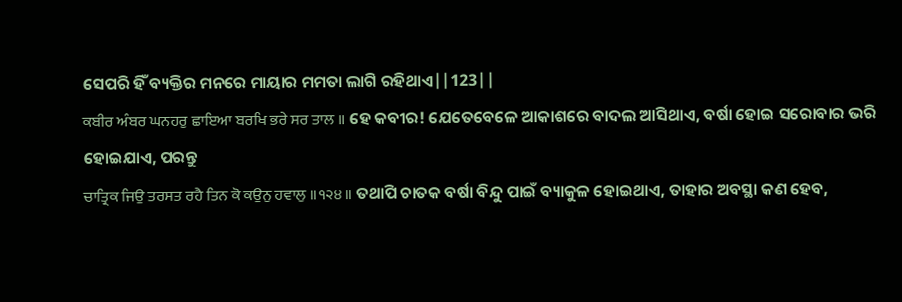ସେପରି ହିଁ ବ୍ୟକ୍ତିର ମନରେ ମାୟାର ମମତା ଲାଗି ରହିଥାଏ||123||
ਕਬੀਰ ਅੰਬਰ ਘਨਹਰੁ ਛਾਇਆ ਬਰਖਿ ਭਰੇ ਸਰ ਤਾਲ ॥ ହେ କବୀର! ଯେତେବେଳେ ଆକାଶରେ ବାଦଲ ଆସିଥାଏ, ବର୍ଷା ହୋଇ ସରୋବାର ଭରି ହୋଇଯାଏ, ପରନ୍ତୁ
ਚਾਤ੍ਰਿਕ ਜਿਉ ਤਰਸਤ ਰਹੈ ਤਿਨ ਕੋ ਕਉਨੁ ਹਵਾਲੁ ॥੧੨੪॥ ତଥାପି ଚାତକ ବର୍ଷା ବିନ୍ଦୁ ପାଇଁ ବ୍ୟାକୁଳ ହୋଇଥାଏ, ତାହାର ଅବସ୍ଥା କଣ ହେବ,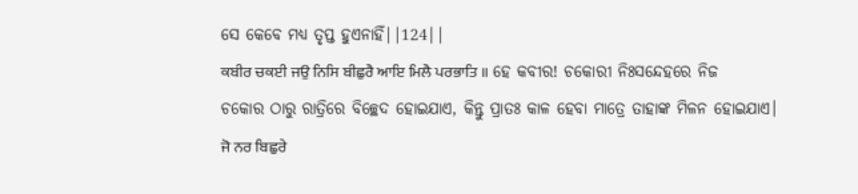ସେ କେବେ ମଧ୍ୟ ତୃପ୍ତ ହୁଏନାହିଁ||124||
ਕਬੀਰ ਚਕਈ ਜਉ ਨਿਸਿ ਬੀਛੁਰੈ ਆਇ ਮਿਲੈ ਪਰਭਾਤਿ ॥ ହେ କବୀର! ଚକୋରୀ ନିଃସନ୍ଦେହରେ ନିଜ ଚକୋର ଠାରୁ ରାତ୍ରିରେ ବିଚ୍ଛେଦ ହୋଇଯାଏ, କିନ୍ତୁ ପ୍ରାତଃ କାଳ ହେବା ମାତ୍ରେ ତାହାଙ୍କ ମିଳନ ହୋଇଯାଏ।
ਜੋ ਨਰ ਬਿਛੁਰੇ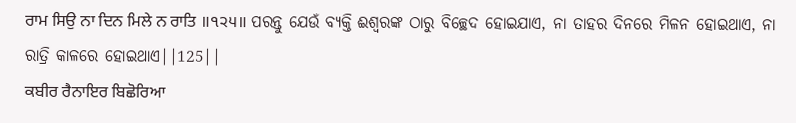ਰਾਮ ਸਿਉ ਨਾ ਦਿਨ ਮਿਲੇ ਨ ਰਾਤਿ ॥੧੨੫॥ ପରନ୍ତୁ ଯେଉଁ ବ୍ୟକ୍ତି ଈଶ୍ବରଙ୍କ ଠାରୁ ବିଚ୍ଛେଦ ହୋଇଯାଏ, ନା ତାହର ଦିନରେ ମିଳନ ହୋଇଥାଏ, ନା ରାତ୍ରି କାଳରେ ହୋଇଥାଏ||125||
ਕਬੀਰ ਰੈਨਾਇਰ ਬਿਛੋਰਿਆ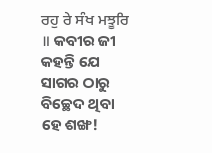ਰਹੁ ਰੇ ਸੰਖ ਮਝੂਰਿ ॥ କବୀର ଜୀ କହନ୍ତି ଯେ ସାଗର ଠାରୁ ବିଚ୍ଛେଦ ଥିବା ହେ ଶଙ୍ଖ!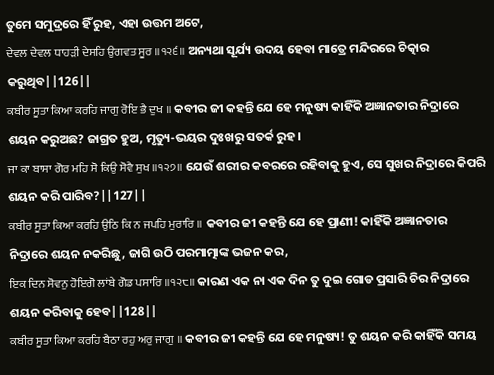ତୁମେ ସମୁଦ୍ରରେ ହିଁ ରୁହ, ଏହା ଉତ୍ତମ ଅଟେ,
ਦੇਵਲ ਦੇਵਲ ਧਾਹੜੀ ਦੇਸਹਿ ਉਗਵਤ ਸੂਰ ॥੧੨੬॥ ଅନ୍ୟଥା ସୂର୍ଯ୍ୟ ଉଦୟ ହେବା ମାତ୍ରେ ମନ୍ଦିରରେ ଚିତ୍କାର କରୁଥିବ||126||
ਕਬੀਰ ਸੂਤਾ ਕਿਆ ਕਰਹਿ ਜਾਗੁ ਰੋਇ ਭੈ ਦੁਖ ॥ କବୀର ଜୀ କହନ୍ତି ଯେ ହେ ମନୁଷ୍ୟ କାହିଁକି ଅଜ୍ଞାନତାର ନିଦ୍ରାରେ ଶୟନ କରୁଅଛ? ଜାଗ୍ରତ ହୁଅ, ମୃତ୍ୟୁ-ଭୟର ଦୁଃଖରୁ ସତର୍କ ରୁହ।
ਜਾ ਕਾ ਬਾਸਾ ਗੋਰ ਮਹਿ ਸੋ ਕਿਉ ਸੋਵੈ ਸੁਖ ॥੧੨੭॥ ଯେଉଁ ଶରୀର କବରରେ ରହିବାକୁ ହୁଏ, ସେ ସୁଖର ନିଦ୍ରାରେ କିପରି ଶୟନ କରି ପାରିବ?||127||
ਕਬੀਰ ਸੂਤਾ ਕਿਆ ਕਰਹਿ ਉਠਿ ਕਿ ਨ ਜਪਹਿ ਮੁਰਾਰਿ ॥ କବୀର ଜୀ କହନ୍ତି ଯେ ହେ ପ୍ରାଣୀ! କାହିଁକି ଅଜ୍ଞାନତାର ନିଦ୍ରାରେ ଶୟନ ନକରିଛୁ, ଜାଗି ଉଠି ପରମାତ୍ମାଙ୍କ ଭଜନ କର,
ਇਕ ਦਿਨ ਸੋਵਨੁ ਹੋਇਗੋ ਲਾਂਬੇ ਗੋਡ ਪਸਾਰਿ ॥੧੨੮॥ କାରଣ ଏକ ନା ଏକ ଦିନ ତୁ ଦୁଇ ଗୋଡ ପ୍ରସାରି ଚିର ନିଦ୍ରାରେ ଶୟନ କରିବାକୁ ହେବ||128||
ਕਬੀਰ ਸੂਤਾ ਕਿਆ ਕਰਹਿ ਬੈਠਾ ਰਹੁ ਅਰੁ ਜਾਗੁ ॥ କବୀର ଜୀ କହନ୍ତି ଯେ ହେ ମନୁଷ୍ୟ! ତୁ ଶୟନ କରି କାହିଁକି ସମୟ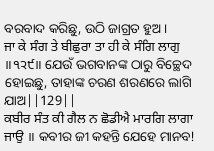ବରବାଦ କରିଛୁ, ଉଠି ଜାଗ୍ରତ ହୁଅ।
ਜਾ ਕੇ ਸੰਗ ਤੇ ਬੀਛੁਰਾ ਤਾ ਹੀ ਕੇ ਸੰਗਿ ਲਾਗੁ ॥੧੨੯॥ ଯେଉଁ ଭଗବାନଙ୍କ ଠାରୁ ବିଚ୍ଛେଦ ହୋଇଛୁ, ତାହାଙ୍କ ଚରଣ ଶରଣରେ ଲାଗି ଯାଅ||129||
ਕਬੀਰ ਸੰਤ ਕੀ ਗੈਲ ਨ ਛੋਡੀਐ ਮਾਰਗਿ ਲਾਗਾ ਜਾਉ ॥ କବୀର ଜୀ କହନ୍ତି ଯେହେ ମାନବ!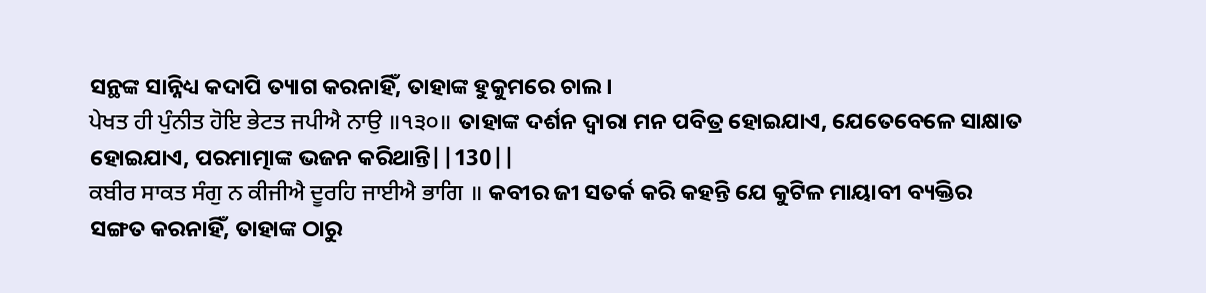ସନ୍ଥଙ୍କ ସାନ୍ନିଧ୍ୟ କଦାପି ତ୍ୟାଗ କରନାହିଁ, ତାହାଙ୍କ ହୁକୁମରେ ଚାଲ।
ਪੇਖਤ ਹੀ ਪੁੰਨੀਤ ਹੋਇ ਭੇਟਤ ਜਪੀਐ ਨਾਉ ॥੧੩੦॥ ତାହାଙ୍କ ଦର୍ଶନ ଦ୍ଵାରା ମନ ପବିତ୍ର ହୋଇଯାଏ, ଯେତେବେଳେ ସାକ୍ଷାତ ହୋଇଯାଏ, ପରମାତ୍ମାଙ୍କ ଭଜନ କରିଥାନ୍ତି||130||
ਕਬੀਰ ਸਾਕਤ ਸੰਗੁ ਨ ਕੀਜੀਐ ਦੂਰਹਿ ਜਾਈਐ ਭਾਗਿ ॥ କବୀର ଜୀ ସତର୍କ କରି କହନ୍ତି ଯେ କୁଟିଳ ମାୟାବୀ ବ୍ୟକ୍ତିର ସଙ୍ଗତ କରନାହିଁ, ତାହାଙ୍କ ଠାରୁ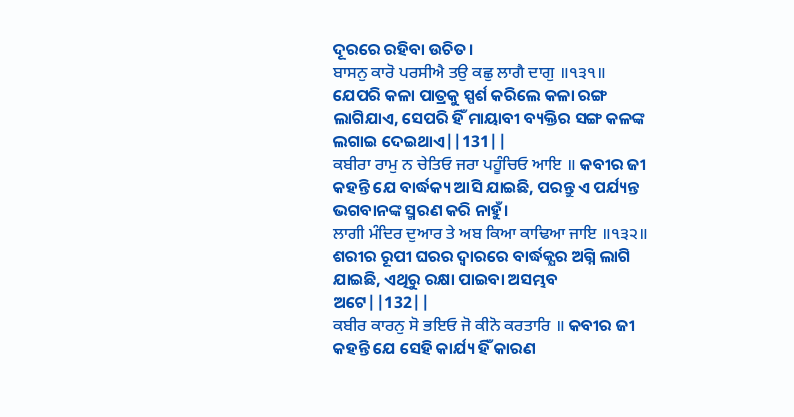ଦୂରରେ ରହିବା ଉଚିତ।
ਬਾਸਨੁ ਕਾਰੋ ਪਰਸੀਐ ਤਉ ਕਛੁ ਲਾਗੈ ਦਾਗੁ ॥੧੩੧॥ ଯେପରି କଳା ପାତ୍ରକୁ ସ୍ପର୍ଶ କରିଲେ କଳା ରଙ୍ଗ ଲାଗିଯାଏ, ସେପରି ହିଁ ମାୟାବୀ ବ୍ୟକ୍ତିର ସଙ୍ଗ କଳଙ୍କ ଲଗାଇ ଦେଇଥାଏ||131||
ਕਬੀਰਾ ਰਾਮੁ ਨ ਚੇਤਿਓ ਜਰਾ ਪਹੂੰਚਿਓ ਆਇ ॥ କବୀର ଜୀ କହନ୍ତି ଯେ ବାର୍ଦ୍ଧକ୍ୟ ଆସି ଯାଇଛି, ପରନ୍ତୁ ଏ ପର୍ଯ୍ୟନ୍ତ ଭଗବାନଙ୍କ ସ୍ମରଣ କରି ନାହୁଁ।
ਲਾਗੀ ਮੰਦਿਰ ਦੁਆਰ ਤੇ ਅਬ ਕਿਆ ਕਾਢਿਆ ਜਾਇ ॥੧੩੨॥ ଶରୀର ରୂପୀ ଘରର ଦ୍ଵାରରେ ବାର୍ଦ୍ଧକ୍ଯର ଅଗ୍ନି ଲାଗି ଯାଇଛି, ଏଥିରୁ ରକ୍ଷା ପାଇବା ଅସମ୍ଭବ ଅଟେ||132||
ਕਬੀਰ ਕਾਰਨੁ ਸੋ ਭਇਓ ਜੋ ਕੀਨੋ ਕਰਤਾਰਿ ॥ କବୀର ଜୀ କହନ୍ତି ଯେ ସେହି କାର୍ଯ୍ୟ ହିଁ କାରଣ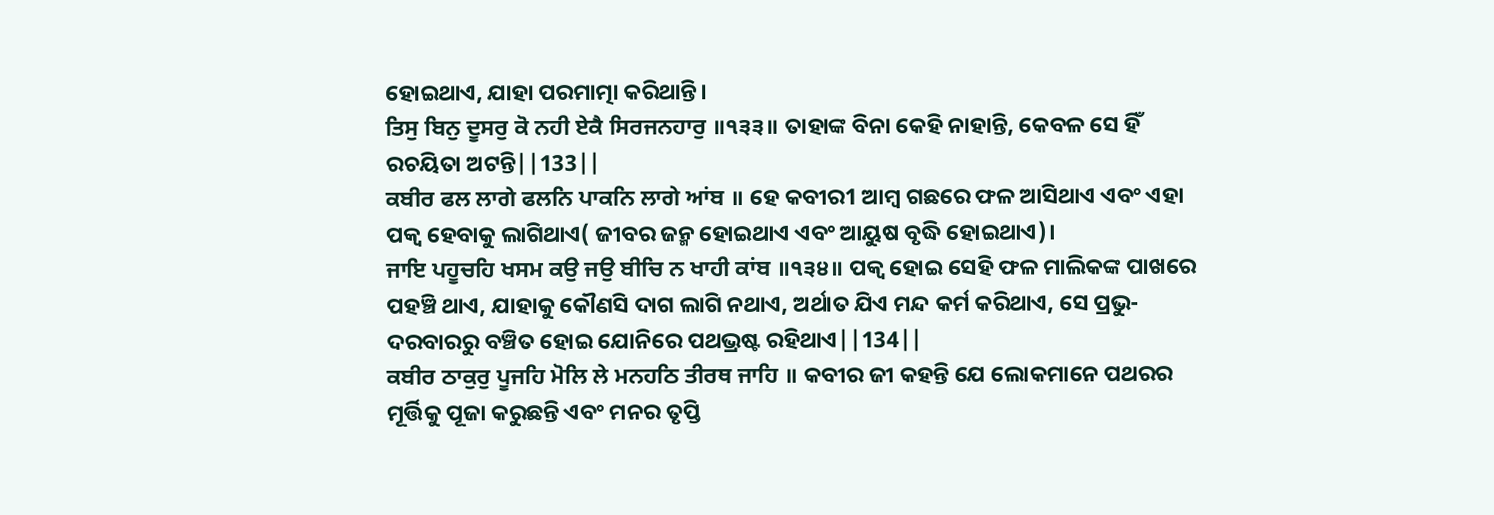ହୋଇଥାଏ, ଯାହା ପରମାତ୍ମା କରିଥାନ୍ତି।
ਤਿਸੁ ਬਿਨੁ ਦੂਸਰੁ ਕੋ ਨਹੀ ਏਕੈ ਸਿਰਜਨਹਾਰੁ ॥੧੩੩॥ ତାହାଙ୍କ ବିନା କେହି ନାହାନ୍ତି, କେବଳ ସେ ହିଁ ରଚୟିତା ଅଟନ୍ତି||133||
ਕਬੀਰ ਫਲ ਲਾਗੇ ਫਲਨਿ ਪਾਕਨਿ ਲਾਗੇ ਆਂਬ ॥ ହେ କବୀର1 ଆମ୍ବ ଗଛରେ ଫଳ ଆସିଥାଏ ଏବଂ ଏହା ପକ୍ଵ ହେବାକୁ ଲାଗିଥାଏ( ଜୀବର ଜନ୍ମ ହୋଇଥାଏ ଏବଂ ଆୟୁଷ ବୃଦ୍ଧି ହୋଇଥାଏ)।
ਜਾਇ ਪਹੂਚਹਿ ਖਸਮ ਕਉ ਜਉ ਬੀਚਿ ਨ ਖਾਹੀ ਕਾਂਬ ॥੧੩੪॥ ପକ୍ଵ ହୋଇ ସେହି ଫଳ ମାଲିକଙ୍କ ପାଖରେ ପହଞ୍ଚି ଥାଏ, ଯାହାକୁ କୌଣସି ଦାଗ ଲାଗି ନଥାଏ, ଅର୍ଥାତ ଯିଏ ମନ୍ଦ କର୍ମ କରିଥାଏ, ସେ ପ୍ରଭୁ-ଦରବାରରୁ ବଞ୍ଚିତ ହୋଇ ଯୋନିରେ ପଥଭ୍ରଷ୍ଟ ରହିଥାଏ||134||
ਕਬੀਰ ਠਾਕੁਰੁ ਪੂਜਹਿ ਮੋਲਿ ਲੇ ਮਨਹਠਿ ਤੀਰਥ ਜਾਹਿ ॥ କବୀର ଜୀ କହନ୍ତି ଯେ ଲୋକମାନେ ପଥରର ମୂର୍ତ୍ତିକୁ ପୂଜା କରୁଛନ୍ତି ଏବଂ ମନର ତୃପ୍ତି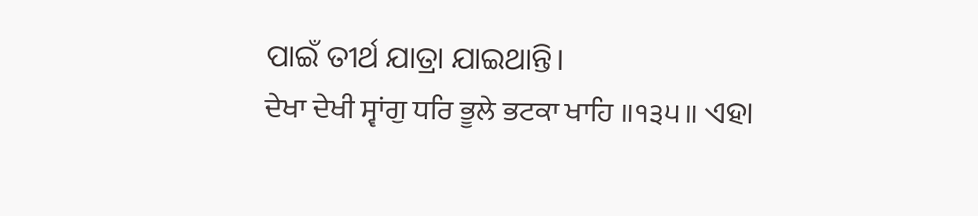ପାଇଁ ତୀର୍ଥ ଯାତ୍ରା ଯାଇଥାନ୍ତି।
ਦੇਖਾ ਦੇਖੀ ਸ੍ਵਾਂਗੁ ਧਰਿ ਭੂਲੇ ਭਟਕਾ ਖਾਹਿ ॥੧੩੫॥ ଏହା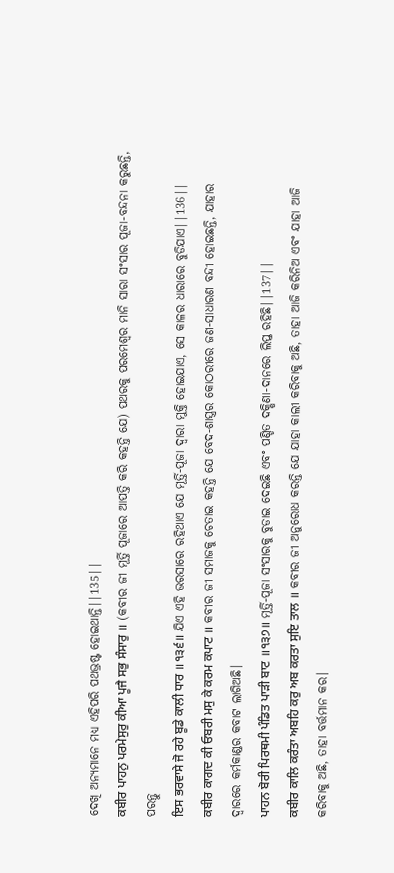ଦେଖି ଅନ୍ୟମାନେ ମଧ୍ୟ ଏହିପରି ପଥଭ୍ରଷ୍ଟ ହୋଇଥାନ୍ତି||135||
ਕਬੀਰ ਪਾਹਨੁ ਪਰਮੇਸੁਰੁ ਕੀਆ ਪੂਜੈ ਸਭੁ ਸੰਸਾਰੁ ॥ (କବୀର ଜୀ ମୂର୍ତ୍ତି ପୂଜାରେ ଆପତ୍ତି କରି କହନ୍ତି ଯେ) ପଥରକୁ ପରମେଶ୍ଵର ମାନି ସାରା ସଂସାର ପୂଜା-ବନ୍ଦନା କରୁଛନ୍ତି, ପରନ୍ତୁ
ਇਸ ਭਰਵਾਸੇ ਜੋ ਰਹੇ ਬੂਡੇ ਕਾਲੀ ਧਾਰ ॥੧੩੬॥ ଯିଏ ଏହି ଭରସାରେ ରହିଥାଏ ଯେ ମୂର୍ତ୍ତି-ପୂଜା ଦ୍ଵାରା ମୁକ୍ତି ହୋଇଯାଏ, ସେ କାଳର ଧାରାରେ ବୁଡିଯାଏ||136||
ਕਬੀਰ ਕਾਗਦ ਕੀ ਓਬਰੀ ਮਸੁ ਕੇ ਕਰਮ ਕਪਾਟ ॥ କବୀର ଜୀ ସମାଜକୁ ଚେତାଇ କହନ୍ତି ଯେ ବେଦ-ଶାସ୍ତ୍ରର କୋଠରୀରେ ଜଣ-ସାଧାରଣ ବନ୍ଦୀ ହୋଇଛନ୍ତି, ଯାହାର ଦ୍ଵାରରେ କର୍ମକାଣ୍ଡର କବାଟ ଲାଗିଅଛି।
ਪਾਹਨ ਬੋਰੀ ਪਿਰਥਮੀ ਪੰਡਿਤ ਪਾੜੀ ਬਾਟ ॥੧੩੭॥ ମୂର୍ତ୍ତି-ପୂଜା ସଂସାରକୁ ବୁଡାଇ ଦେଇଛି ଏବଂ ପଣ୍ଡିତ ଦକ୍ଷିଣା-ଦାନରେ ଲିପ୍ତ ରହିଛି||137||
ਕਬੀਰ ਕਾਲਿ ਕਰੰਤਾ ਅਬਹਿ ਕਰੁ ਅਬ ਕਰਤਾ ਸੁਇ ਤਾਲ ॥ କବୀର ଜୀ ଅନୁରୋଧ କରନ୍ତି ଯେ ଯାହା କାଲୀ କରିବାକୁ ଅଛି, ତାହା ଆଜି କରିନିଅ ଏବଂ ଯାହା ଆଜି କରିବାକୁ ଅଛି, ତାହା ବର୍ତ୍ତମାନ କର।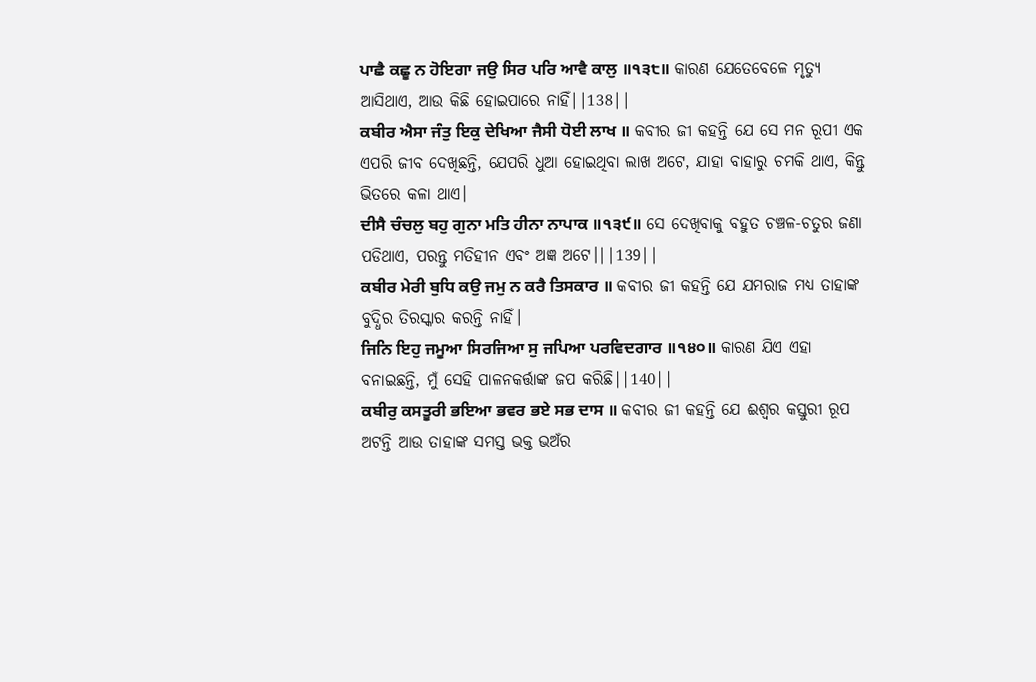ਪਾਛੈ ਕਛੂ ਨ ਹੋਇਗਾ ਜਉ ਸਿਰ ਪਰਿ ਆਵੈ ਕਾਲੁ ॥੧੩੮॥ କାରଣ ଯେତେବେଳେ ମୃତ୍ୟୁ ଆସିଥାଏ, ଆଉ କିଛି ହୋଇପାରେ ନାହିଁ||138||
ਕਬੀਰ ਐਸਾ ਜੰਤੁ ਇਕੁ ਦੇਖਿਆ ਜੈਸੀ ਧੋਈ ਲਾਖ ॥ କବୀର ଜୀ କହନ୍ତି ଯେ ସେ ମନ ରୂପୀ ଏକ ଏପରି ଜୀବ ଦେଖିଛନ୍ତି, ଯେପରି ଧୁଆ ହୋଇଥିବା ଲାଖ ଅଟେ, ଯାହା ବାହାରୁ ଚମକି ଥାଏ, କିନ୍ତୁ ଭିତରେ କଳା ଥାଏ।
ਦੀਸੈ ਚੰਚਲੁ ਬਹੁ ਗੁਨਾ ਮਤਿ ਹੀਨਾ ਨਾਪਾਕ ॥੧੩੯॥ ସେ ଦେଖିବାକୁ ବହୁତ ଚଞ୍ଚଳ-ଚତୁର ଜଣା ପଡିଥାଏ, ପରନ୍ତୁ ମତିହୀନ ଏବଂ ଅଜ୍ଞ ଅଟେ।||139||
ਕਬੀਰ ਮੇਰੀ ਬੁਧਿ ਕਉ ਜਮੁ ਨ ਕਰੈ ਤਿਸਕਾਰ ॥ କବୀର ଜୀ କହନ୍ତି ଯେ ଯମରାଜ ମଧ୍ୟ ତାହାଙ୍କ ବୁଦ୍ଧିର ତିରସ୍କାର କରନ୍ତି ନାହିଁ।
ਜਿਨਿ ਇਹੁ ਜਮੂਆ ਸਿਰਜਿਆ ਸੁ ਜਪਿਆ ਪਰਵਿਦਗਾਰ ॥੧੪੦॥ କାରଣ ଯିଏ ଏହା ବନାଇଛନ୍ତି, ମୁଁ ସେହି ପାଳନକର୍ତ୍ତାଙ୍କ ଜପ କରିଛି||140||
ਕਬੀਰੁ ਕਸਤੂਰੀ ਭਇਆ ਭਵਰ ਭਏ ਸਭ ਦਾਸ ॥ କବୀର ଜୀ କହନ୍ତି ଯେ ଈଶ୍ଵର କସ୍ତୁରୀ ରୂପ ଅଟନ୍ତି ଆଉ ତାହାଙ୍କ ସମସ୍ତ ଭକ୍ତ ଭଅଁର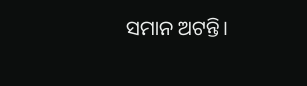ସମାନ ଅଟନ୍ତି।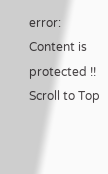error: Content is protected !!
Scroll to Top